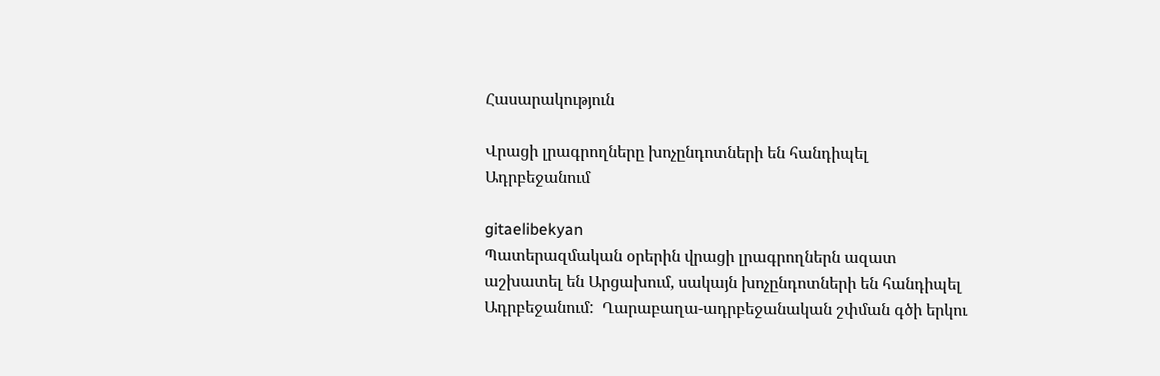Հասարակություն

Վրացի լրագրողները խոչընդոտների են հանդիպել Ադրբեջանում

gitaelibekyan
Պատերազմական օրերին վրացի լրագրողներն ազատ աշխատել են Արցախում, սակայն խոչընդոտների են հանդիպել Ադրբեջանում:  Ղարաբաղա-ադրբեջանական շփման գծի երկու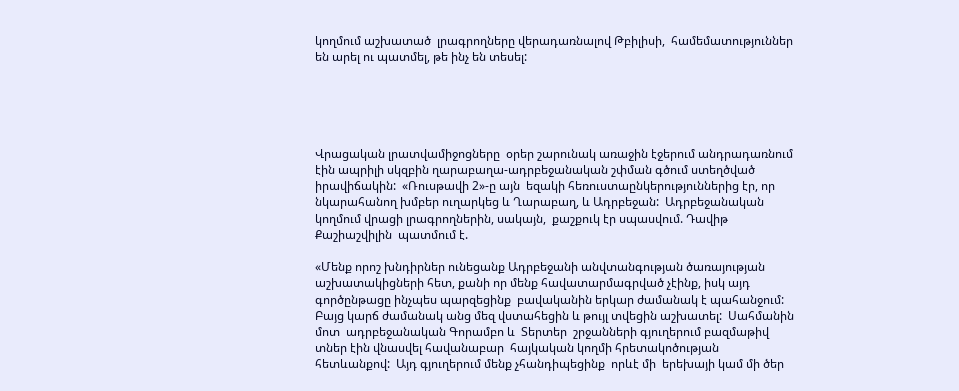կողմում աշխատած  լրագրողները վերադառնալով Թբիլիսի,  համեմատություններ են արել ու պատմել, թե ինչ են տեսել:





Վրացական լրատվամիջոցները  օրեր շարունակ առաջին էջերում անդրադառնում էին ապրիլի սկզբին ղարաբաղա-ադրբեջանական շփման գծում ստեղծված իրավիճակին:  «Ռուսթավի 2»-ը այն  եզակի հեռուստաընկերություններից էր, որ նկարահանող խմբեր ուղարկեց և Ղարաբաղ, և Ադրբեջան:  Ադրբեջանական կողմում վրացի լրագրողներին, սակայն,  քաշքուկ էր սպասվում. Դավիթ Քաշիաշվիլին  պատմում է.

«Մենք որոշ խնդիրներ ունեցանք Ադրբեջանի անվտանգության ծառայության աշխատակիցների հետ, քանի որ մենք հավատարմագրված չէինք, իսկ այդ գործընթացը ինչպես պարզեցինք  բավականին երկար ժամանակ է պահանջում:  Բայց կարճ ժամանակ անց մեզ վստահեցին և թույլ տվեցին աշխատել:  Սահմանին  մոտ  ադրբեջանական Գորամբո և  Տերտեր  շրջանների գյուղերում բազմաթիվ տներ էին վնասվել հավանաբար  հայկական կողմի հրետակոծության հետևանքով:  Այդ գյուղերում մենք չհանդիպեցինք  որևէ մի  երեխայի կամ մի ծեր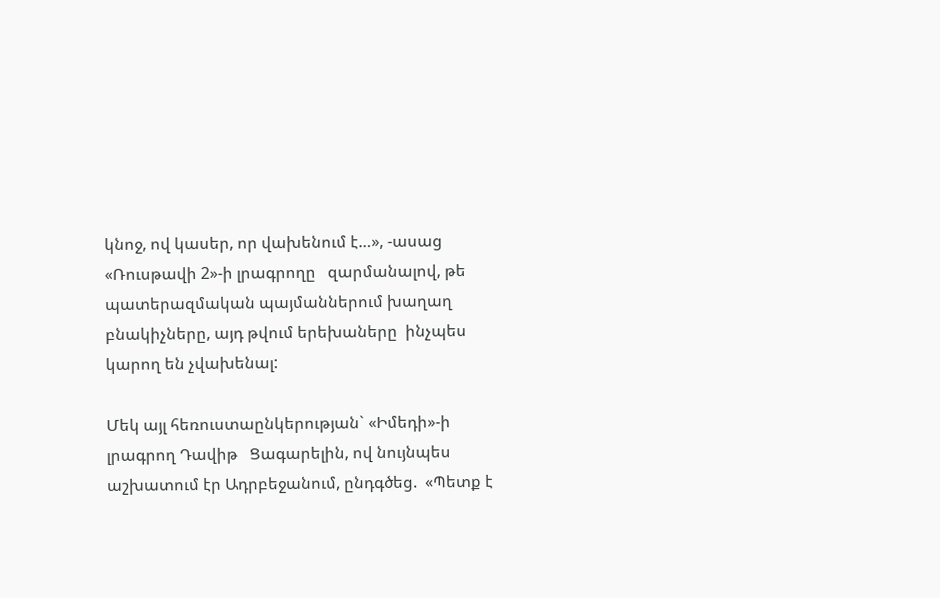կնոջ, ով կասեր, որ վախենում է…», -ասաց «Ռուսթավի 2»-ի լրագրողը   զարմանալով, թե պատերազմական պայմաններում խաղաղ բնակիչները, այդ թվում երեխաները  ինչպես կարող են չվախենալ:

Մեկ այլ հեռուստաընկերության` «Իմեդի»-ի լրագրող Դավիթ   Ցագարելին, ով նույնպես աշխատում էր Ադրբեջանում, ընդգծեց.  «Պետք է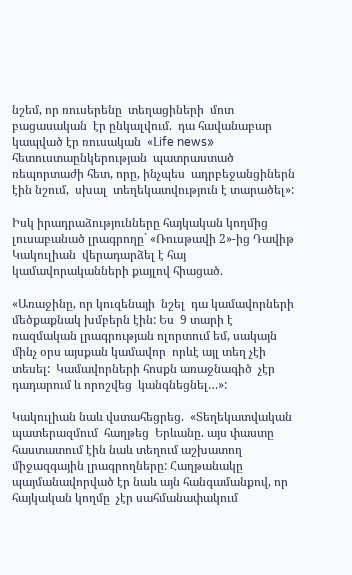նշեմ, որ ռուսերենը  տեղացիների  մոտ բացասական  էր ընկալվում.  դա հավանաբար կապված էր ռուսական  «Լife news» հետուստաընկերության  պատրաստած ռեպորտաժի հետ, որը, ինչպես  ադրբեջանցիներն էին նշում,  սխալ  տեղեկատվություն է տարածել»:

Իսկ իրադրաձությունները հայկական կողմից լուսաբանած լրագրողը` «Ռուսթավի 2»-ից Դավիթ Կակուլիան  վերադարձել է հայ կամավորականների քայլով հիացած.

«Առաջինը, որ կուզենայի  նշել  դա կամավորների մեծքաքնակ խմբերն էին: Ես  9 տարի է  ռազմական լրագրության ոլորտում եմ, սակայն մինչ օրս այսքան կամավոր  որևէ այլ տեղ չէի տեսել:  Կամավորների հոսքն առաջնագիծ  չէր դադարում և որոշվեց  կանգնեցնել…»:

Կակուլիան նաև վստահեցրեց.  «Տեղեկատվական պատերազմում  հաղթեց  Երևանը. այս փաստը հաստատում էին նաև տեղում աշխատող միջազգային լրագրողները: Հաղթանակը պայմանավորված էր նաև այն հանգամանքով, որ  հայկական կողմը  չէր սահմանափակում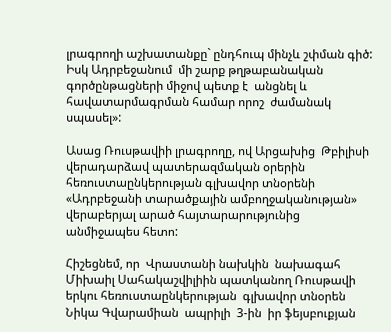լրագրողի աշխատանքը` ընդհուպ մինչև շփման գիծ: Իսկ Ադրբեջանում  մի շարք թղթաբանական գործընթացների միջով պետք է  անցնել և  հավատարմագրման համար որոշ  ժամանակ սպասել»:

Ասաց Ռուսթավիի լրագրողը, ով Արցախից  Թբիլիսի վերադարձավ պատերազմական օրերին հեռուստաընկերության գլխավոր տնօրենի «Ադրբեջանի տարածքային ամբողջականության» վերաբերյալ արած հայտարարությունից անմիջապես հետո:

Հիշեցնեմ, որ  Վրաստանի նախկին  նախագահ Միխաիլ Սահակաշվիլիին պատկանող Ռուսթավի երկու հեռուստաընկերության  գլխավոր տնօրեն Նիկա Գվարամիան  ապրիլի  3-ին  իր ֆեյսբուքյան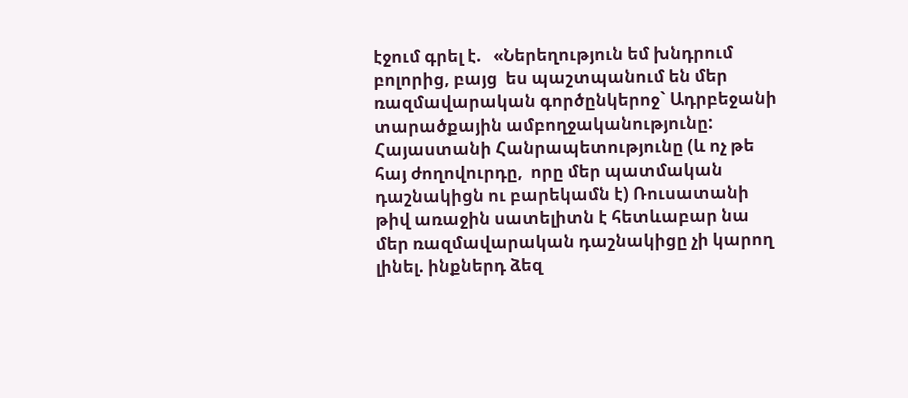էջում գրել է.   «Ներեղություն եմ խնդրում բոլորից, բայց  ես պաշտպանում են մեր ռազմավարական գործընկերոջ` Ադրբեջանի տարածքային ամբողջականությունը:  Հայաստանի Հանրապետությունը (և ոչ թե հայ ժողովուրդը,  որը մեր պատմական դաշնակիցն ու բարեկամն է) Ռուսատանի թիվ առաջին սատելիտն է հետևաբար նա մեր ռազմավարական դաշնակիցը չի կարող լինել. ինքներդ ձեզ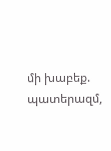մի խաբեք. պատերազմ,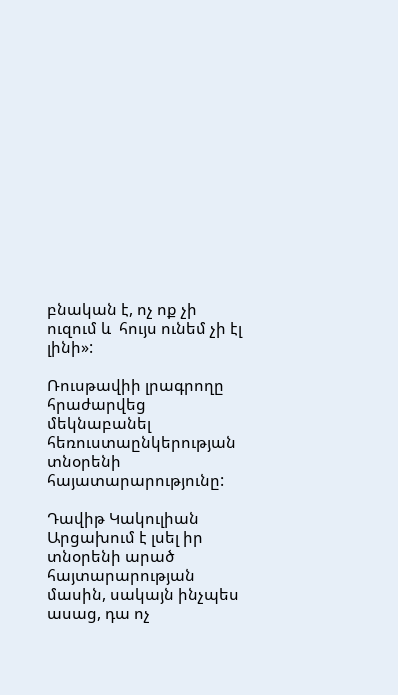բնական է, ոչ ոք չի ուզում և  հույս ունեմ չի էլ լինի»:

Ռուսթավիի լրագրողը հրաժարվեց մեկնաբանել հեռուստաընկերության   տնօրենի հայատարարությունը:

Դավիթ Կակուլիան Արցախում է լսել իր տնօրենի արած հայտարարության մասին, սակայն ինչպես ասաց, դա ոչ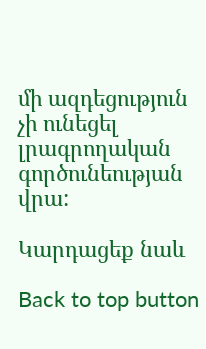մի ազդեցություն չի ունեցել լրագրողական գործունեության վրա:

Կարդացեք նաև

Back to top button